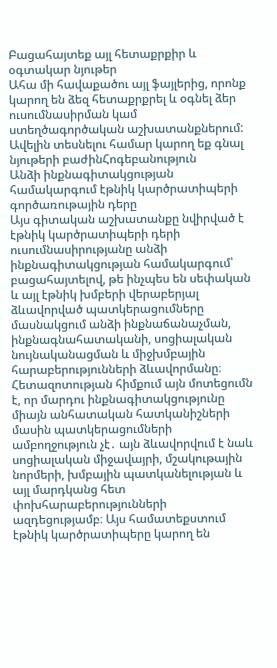Բացահայտեք այլ հետաքրքիր և օգտակար նյութեր
Ահա մի հավաքածու այլ ֆայլերից, որոնք կարող են ձեզ հետաքրքրել և օգնել ձեր ուսումնասիրման կամ ստեղծագործական աշխատանքներում: Ավելին տեսնելու համար կարող եք գնալ նյութերի բաժինՀոգեբանություն
Անձի ինքնագիտակցության համակարգում էթնիկ կարծրատիպերի գործառութային դերը
Այս գիտական աշխատանքը նվիրված է էթնիկ կարծրատիպերի դերի ուսումնասիրությանը անձի ինքնագիտակցության համակարգում՝ բացահայտելով, թե ինչպես են սեփական և այլ էթնիկ խմբերի վերաբերյալ ձևավորված պատկերացումները մասնակցում անձի ինքնաճանաչման, ինքնագնահատականի, սոցիալական նույնականացման և միջխմբային հարաբերությունների ձևավորմանը։ Հետազոտության հիմքում այն մոտեցումն է, որ մարդու ինքնագիտակցությունը միայն անհատական հատկանիշների մասին պատկերացումների ամբողջություն չէ․ այն ձևավորվում է նաև սոցիալական միջավայրի, մշակութային նորմերի, խմբային պատկանելության և այլ մարդկանց հետ փոխհարաբերությունների ազդեցությամբ։ Այս համատեքստում էթնիկ կարծրատիպերը կարող են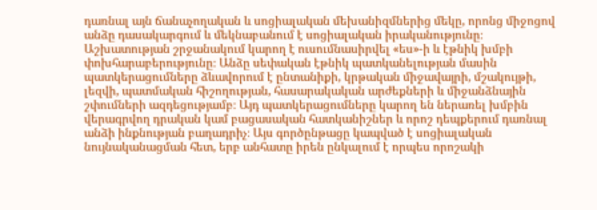դառնալ այն ճանաչողական և սոցիալական մեխանիզմներից մեկը, որոնց միջոցով անձը դասակարգում և մեկնաբանում է սոցիալական իրականությունը։ Աշխատության շրջանակում կարող է ուսումնասիրվել «ես»-ի և էթնիկ խմբի փոխհարաբերությունը։ Անձը սեփական էթնիկ պատկանելության մասին պատկերացումները ձևավորում է ընտանիքի, կրթական միջավայրի, մշակույթի, լեզվի, պատմական հիշողության, հասարակական արժեքների և միջանձնային շփումների ազդեցությամբ։ Այդ պատկերացումները կարող են ներառել խմբին վերագրվող դրական կամ բացասական հատկանիշներ և որոշ դեպքերում դառնալ անձի ինքնության բաղադրիչ։ Այս գործընթացը կապված է սոցիալական նույնականացման հետ, երբ անհատը իրեն ընկալում է որպես որոշակի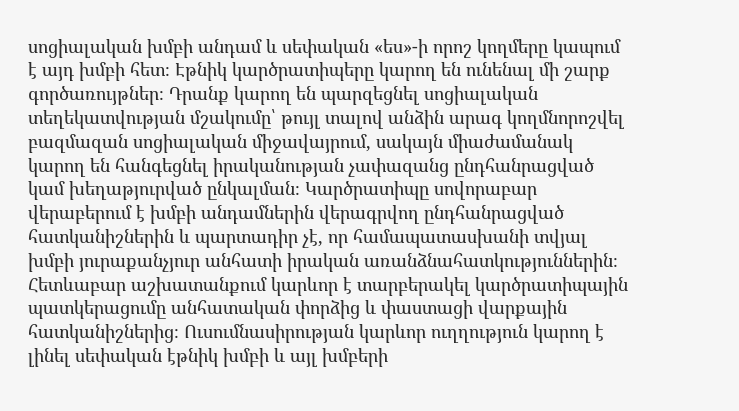սոցիալական խմբի անդամ և սեփական «ես»-ի որոշ կողմերը կապում է այդ խմբի հետ։ Էթնիկ կարծրատիպերը կարող են ունենալ մի շարք գործառույթներ։ Դրանք կարող են պարզեցնել սոցիալական տեղեկատվության մշակումը՝ թույլ տալով անձին արագ կողմնորոշվել բազմազան սոցիալական միջավայրում, սակայն միաժամանակ կարող են հանգեցնել իրականության չափազանց ընդհանրացված կամ խեղաթյուրված ընկալման։ Կարծրատիպը սովորաբար վերաբերում է խմբի անդամներին վերագրվող ընդհանրացված հատկանիշներին և պարտադիր չէ, որ համապատասխանի տվյալ խմբի յուրաքանչյուր անհատի իրական առանձնահատկություններին։ Հետևաբար աշխատանքում կարևոր է տարբերակել կարծրատիպային պատկերացումը անհատական փորձից և փաստացի վարքային հատկանիշներից։ Ուսումնասիրության կարևոր ուղղություն կարող է լինել սեփական էթնիկ խմբի և այլ խմբերի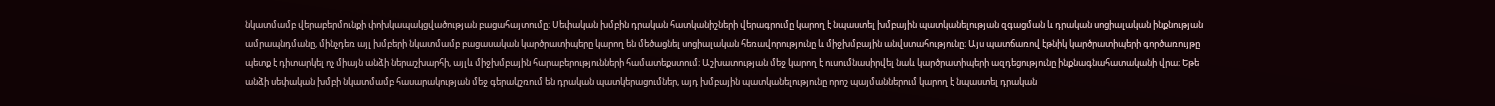նկատմամբ վերաբերմունքի փոխկապակցվածության բացահայտումը։ Սեփական խմբին դրական հատկանիշների վերագրումը կարող է նպաստել խմբային պատկանելության զգացման և դրական սոցիալական ինքնության ամրապնդմանը, մինչդեռ այլ խմբերի նկատմամբ բացասական կարծրատիպերը կարող են մեծացնել սոցիալական հեռավորությունը և միջխմբային անվստահությունը։ Այս պատճառով էթնիկ կարծրատիպերի գործառույթը պետք է դիտարկել ոչ միայն անձի ներաշխարհի, այլև միջխմբային հարաբերությունների համատեքստում։ Աշխատության մեջ կարող է ուսումնասիրվել նաև կարծրատիպերի ազդեցությունը ինքնագնահատականի վրա։ Եթե անձի սեփական խմբի նկատմամբ հասարակության մեջ գերակշռում են դրական պատկերացումներ, այդ խմբային պատկանելությունը որոշ պայմաններում կարող է նպաստել դրական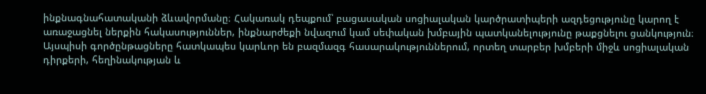ինքնագնահատականի ձևավորմանը։ Հակառակ դեպքում՝ բացասական սոցիալական կարծրատիպերի ազդեցությունը կարող է առաջացնել ներքին հակասություններ, ինքնարժեքի նվազում կամ սեփական խմբային պատկանելությունը թաքցնելու ցանկություն։ Այսպիսի գործընթացները հատկապես կարևոր են բազմազգ հասարակություններում, որտեղ տարբեր խմբերի միջև սոցիալական դիրքերի, հեղինակության և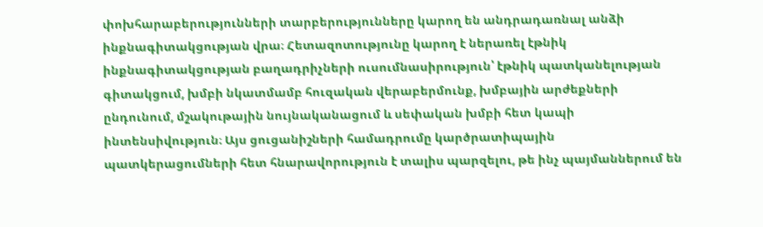փոխհարաբերությունների տարբերությունները կարող են անդրադառնալ անձի ինքնագիտակցության վրա։ Հետազոտությունը կարող է ներառել էթնիկ ինքնագիտակցության բաղադրիչների ուսումնասիրություն՝ էթնիկ պատկանելության գիտակցում, խմբի նկատմամբ հուզական վերաբերմունք, խմբային արժեքների ընդունում, մշակութային նույնականացում և սեփական խմբի հետ կապի ինտենսիվություն։ Այս ցուցանիշների համադրումը կարծրատիպային պատկերացումների հետ հնարավորություն է տալիս պարզելու, թե ինչ պայմաններում են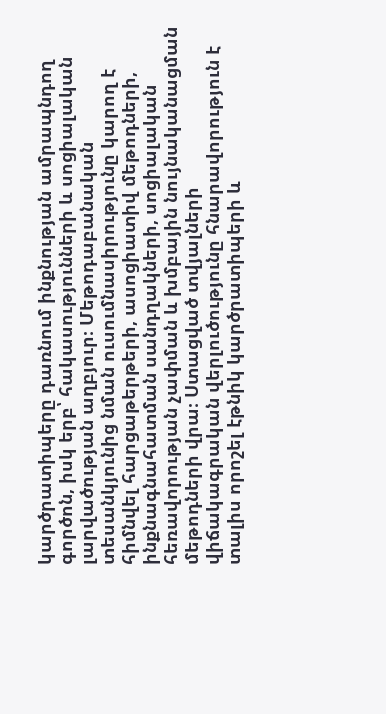կարծրատիպերը դառնում ինքնության ամրապնդող գործոն, իսկ երբ՝ հակասությունների և սոցիալական լարվածության աղբյուր։ Մեթոդաբանական տեսանկյունից նման ուսումնասիրությունը կարող է հիմնվել հարցաթերթերի, ասոցիատիվ մեթոդների, ինքնագնահատման սանդղակների, սոցիալական հեռավորության չափման և խմբային նույնականացման մեթոդների վրա։ Ստացված տվյալների վիճակագրական վերլուծությունը հնարավորություն է տալիս որոշել էթնիկ կարծրատիպերի և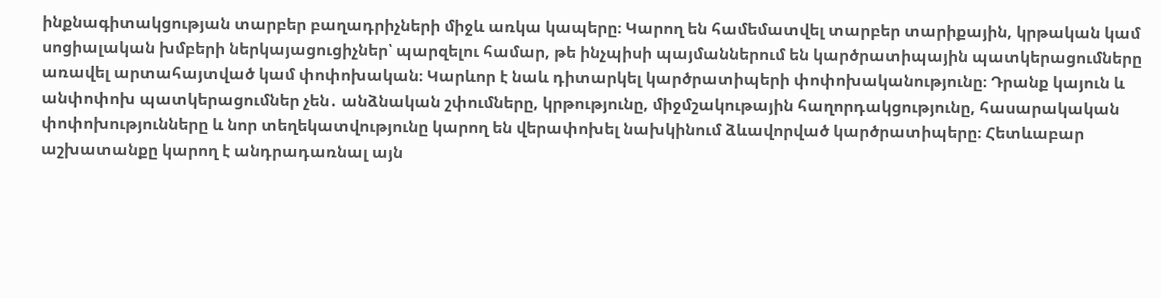ինքնագիտակցության տարբեր բաղադրիչների միջև առկա կապերը։ Կարող են համեմատվել տարբեր տարիքային, կրթական կամ սոցիալական խմբերի ներկայացուցիչներ՝ պարզելու համար, թե ինչպիսի պայմաններում են կարծրատիպային պատկերացումները առավել արտահայտված կամ փոփոխական։ Կարևոր է նաև դիտարկել կարծրատիպերի փոփոխականությունը։ Դրանք կայուն և անփոփոխ պատկերացումներ չեն․ անձնական շփումները, կրթությունը, միջմշակութային հաղորդակցությունը, հասարակական փոփոխությունները և նոր տեղեկատվությունը կարող են վերափոխել նախկինում ձևավորված կարծրատիպերը։ Հետևաբար աշխատանքը կարող է անդրադառնալ այն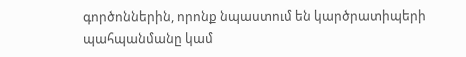գործոններին, որոնք նպաստում են կարծրատիպերի պահպանմանը կամ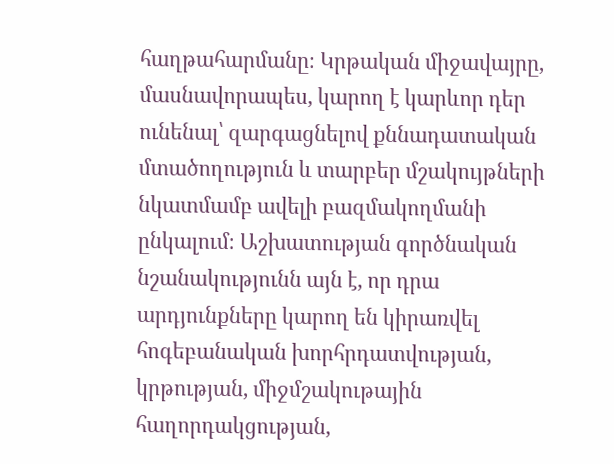հաղթահարմանը։ Կրթական միջավայրը, մասնավորապես, կարող է կարևոր դեր ունենալ՝ զարգացնելով քննադատական մտածողություն և տարբեր մշակույթների նկատմամբ ավելի բազմակողմանի ընկալում։ Աշխատության գործնական նշանակությունն այն է, որ դրա արդյունքները կարող են կիրառվել հոգեբանական խորհրդատվության, կրթության, միջմշակութային հաղորդակցության,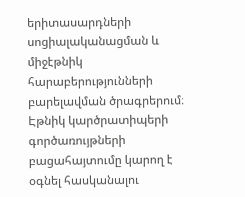երիտասարդների սոցիալականացման և միջէթնիկ հարաբերությունների բարելավման ծրագրերում։ Էթնիկ կարծրատիպերի գործառույթների բացահայտումը կարող է օգնել հասկանալու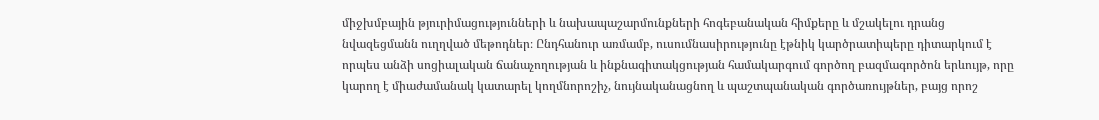միջխմբային թյուրիմացությունների և նախապաշարմունքների հոգեբանական հիմքերը և մշակելու դրանց նվազեցմանն ուղղված մեթոդներ։ Ընդհանուր առմամբ, ուսումնասիրությունը էթնիկ կարծրատիպերը դիտարկում է որպես անձի սոցիալական ճանաչողության և ինքնագիտակցության համակարգում գործող բազմագործոն երևույթ, որը կարող է միաժամանակ կատարել կողմնորոշիչ, նույնականացնող և պաշտպանական գործառույթներ, բայց որոշ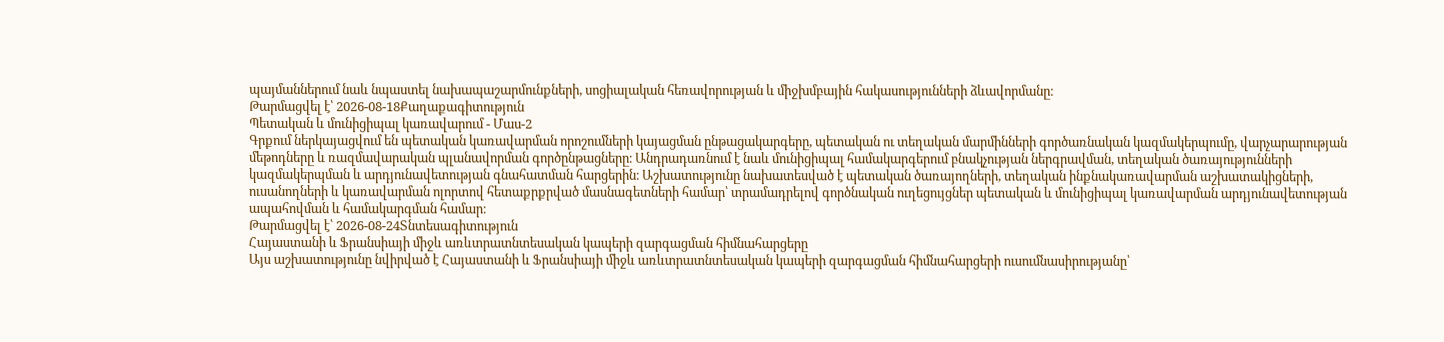պայմաններում նաև նպաստել նախապաշարմունքների, սոցիալական հեռավորության և միջխմբային հակասությունների ձևավորմանը։
Թարմացվել է՝ 2026-08-18Քաղաքագիտություն
Պետական և մունիցիպալ կառավարում - Մաս-2
Գրքում ներկայացվում են պետական կառավարման որոշումների կայացման ընթացակարգերը, պետական ու տեղական մարմինների գործառնական կազմակերպումը, վարչարարության մեթոդները և ռազմավարական պլանավորման գործընթացները։ Անդրադառնում է նաև մունիցիպալ համակարգերում բնակչության ներգրավման, տեղական ծառայությունների կազմակերպման և արդյունավետության գնահատման հարցերին։ Աշխատությունը նախատեսված է պետական ծառայողների, տեղական ինքնակառավարման աշխատակիցների, ուսանողների և կառավարման ոլորտով հետաքրքրված մասնագետների համար՝ տրամադրելով գործնական ուղեցույցներ պետական և մունիցիպալ կառավարման արդյունավետության ապահովման և համակարգման համար։
Թարմացվել է՝ 2026-08-24Տնտեսագիտություն
Հայաստանի և Ֆրանսիայի միջև առևտրատնտեսական կապերի զարգացման հիմնահարցերը
Այս աշխատությունը նվիրված է Հայաստանի և Ֆրանսիայի միջև առևտրատնտեսական կապերի զարգացման հիմնահարցերի ուսումնասիրությանը՝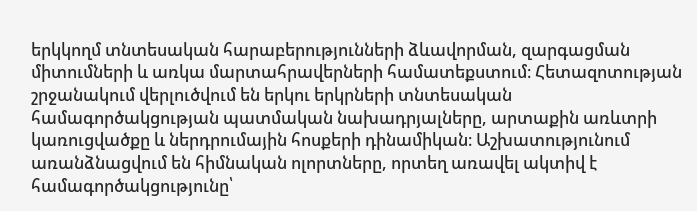երկկողմ տնտեսական հարաբերությունների ձևավորման, զարգացման միտումների և առկա մարտահրավերների համատեքստում։ Հետազոտության շրջանակում վերլուծվում են երկու երկրների տնտեսական համագործակցության պատմական նախադրյալները, արտաքին առևտրի կառուցվածքը և ներդրումային հոսքերի դինամիկան։ Աշխատությունում առանձնացվում են հիմնական ոլորտները, որտեղ առավել ակտիվ է համագործակցությունը՝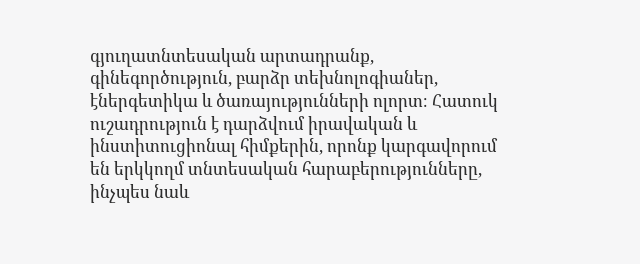գյուղատնտեսական արտադրանք, գինեգործություն, բարձր տեխնոլոգիաներ, էներգետիկա և ծառայությունների ոլորտ։ Հատուկ ուշադրություն է դարձվում իրավական և ինստիտուցիոնալ հիմքերին, որոնք կարգավորում են երկկողմ տնտեսական հարաբերությունները, ինչպես նաև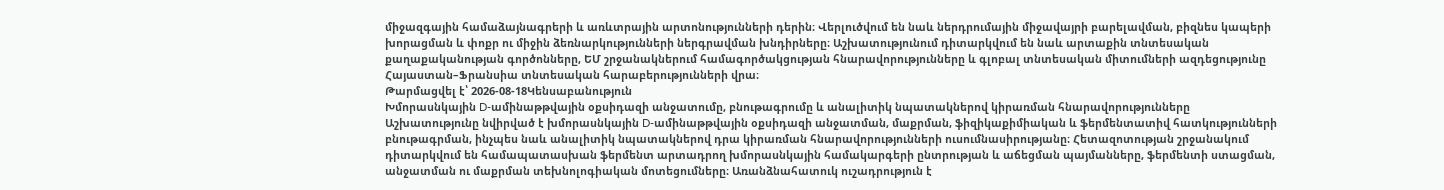միջազգային համաձայնագրերի և առևտրային արտոնությունների դերին։ Վերլուծվում են նաև ներդրումային միջավայրի բարելավման, բիզնես կապերի խորացման և փոքր ու միջին ձեռնարկությունների ներգրավման խնդիրները։ Աշխատությունում դիտարկվում են նաև արտաքին տնտեսական քաղաքականության գործոնները, ԵՄ շրջանակներում համագործակցության հնարավորությունները և գլոբալ տնտեսական միտումների ազդեցությունը Հայաստան–Ֆրանսիա տնտեսական հարաբերությունների վրա։
Թարմացվել է՝ 2026-08-18Կենսաբանություն
Խմորասնկային D-ամինաթթվային օքսիդազի անջատումը, բնութագրումը և անալիտիկ նպատակներով կիրառման հնարավորությունները
Աշխատությունը նվիրված է խմորասնկային D-ամինաթթվային օքսիդազի անջատման, մաքրման, ֆիզիկաքիմիական և ֆերմենտատիվ հատկությունների բնութագրման, ինչպես նաև անալիտիկ նպատակներով դրա կիրառման հնարավորությունների ուսումնասիրությանը։ Հետազոտության շրջանակում դիտարկվում են համապատասխան ֆերմենտ արտադրող խմորասնկային համակարգերի ընտրության և աճեցման պայմանները, ֆերմենտի ստացման, անջատման ու մաքրման տեխնոլոգիական մոտեցումները։ Առանձնահատուկ ուշադրություն է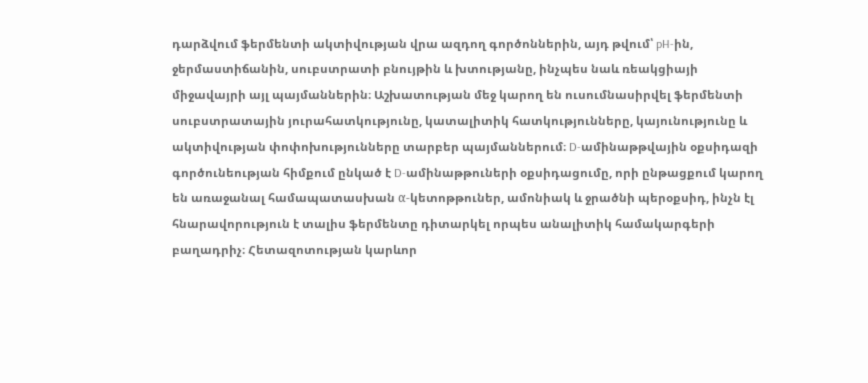դարձվում ֆերմենտի ակտիվության վրա ազդող գործոններին, այդ թվում՝ pH-ին, ջերմաստիճանին, սուբստրատի բնույթին և խտությանը, ինչպես նաև ռեակցիայի միջավայրի այլ պայմաններին։ Աշխատության մեջ կարող են ուսումնասիրվել ֆերմենտի սուբստրատային յուրահատկությունը, կատալիտիկ հատկությունները, կայունությունը և ակտիվության փոփոխությունները տարբեր պայմաններում։ D-ամինաթթվային օքսիդազի գործունեության հիմքում ընկած է D-ամինաթթուների օքսիդացումը, որի ընթացքում կարող են առաջանալ համապատասխան α-կետոթթուներ, ամոնիակ և ջրածնի պերօքսիդ, ինչն էլ հնարավորություն է տալիս ֆերմենտը դիտարկել որպես անալիտիկ համակարգերի բաղադրիչ։ Հետազոտության կարևոր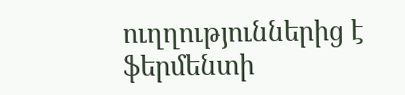ուղղություններից է ֆերմենտի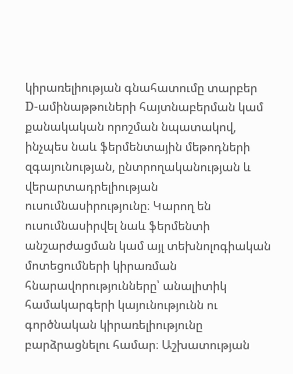կիրառելիության գնահատումը տարբեր D-ամինաթթուների հայտնաբերման կամ քանակական որոշման նպատակով, ինչպես նաև ֆերմենտային մեթոդների զգայունության, ընտրողականության և վերարտադրելիության ուսումնասիրությունը։ Կարող են ուսումնասիրվել նաև ֆերմենտի անշարժացման կամ այլ տեխնոլոգիական մոտեցումների կիրառման հնարավորությունները՝ անալիտիկ համակարգերի կայունությունն ու գործնական կիրառելիությունը բարձրացնելու համար։ Աշխատության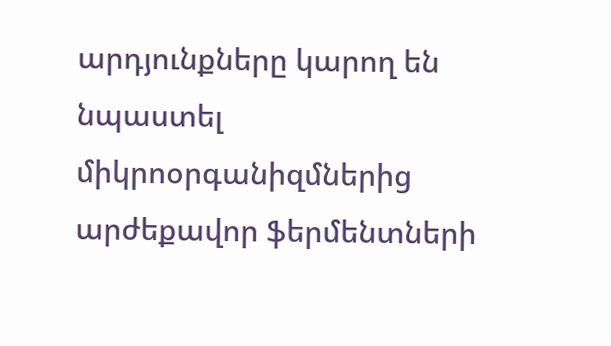արդյունքները կարող են նպաստել միկրոօրգանիզմներից արժեքավոր ֆերմենտների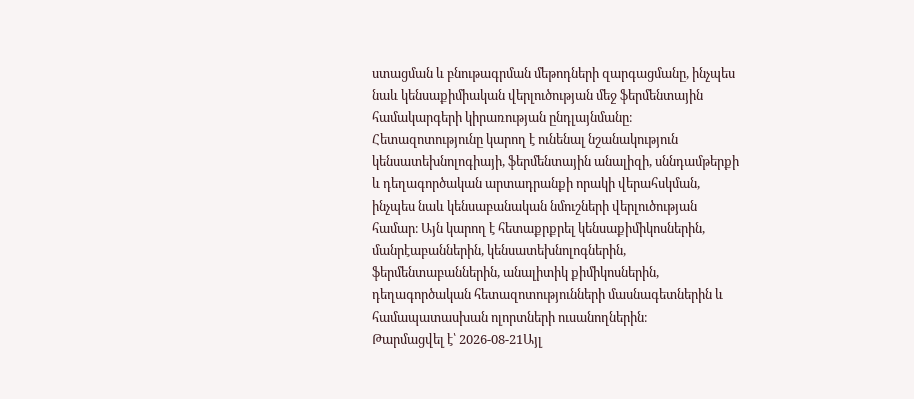ստացման և բնութագրման մեթոդների զարգացմանը, ինչպես նաև կենսաքիմիական վերլուծության մեջ ֆերմենտային համակարգերի կիրառության ընդլայնմանը։ Հետազոտությունը կարող է ունենալ նշանակություն կենսատեխնոլոգիայի, ֆերմենտային անալիզի, սննդամթերքի և դեղագործական արտադրանքի որակի վերահսկման, ինչպես նաև կենսաբանական նմուշների վերլուծության համար։ Այն կարող է հետաքրքրել կենսաքիմիկոսներին, մանրէաբաններին, կենսատեխնոլոգներին, ֆերմենտաբաններին, անալիտիկ քիմիկոսներին, դեղագործական հետազոտությունների մասնագետներին և համապատասխան ոլորտների ուսանողներին։
Թարմացվել է՝ 2026-08-21Այլ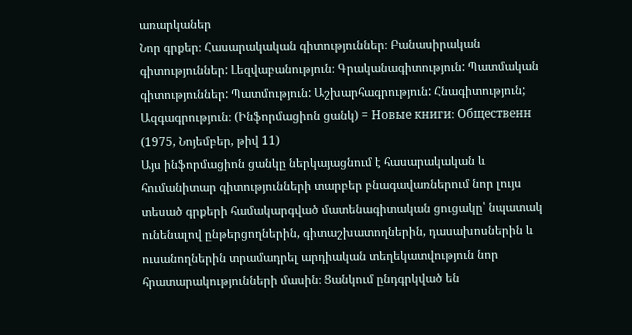առարկաներ
Նոր գրքեր։ Հասարակական գիտություններ։ Բանասիրական գիտություններ: Լեզվաբանություն։ Գրականագիտություն: Պատմական գիտություններ: Պատմություն: Աշխարհագրություն: Հնագիտություն; Ազգագրություն։ (Ինֆորմացիոն ցանկ) = Новые книги։ Общественн (1975, Նոյեմբեր, թիվ 11)
Այս ինֆորմացիոն ցանկը ներկայացնում է հասարակական և հումանիտար գիտությունների տարբեր բնագավառներում նոր լույս տեսած գրքերի համակարգված մատենագիտական ցուցակը՝ նպատակ ունենալով ընթերցողներին, գիտաշխատողներին, դասախոսներին և ուսանողներին տրամադրել արդիական տեղեկատվություն նոր հրատարակությունների մասին։ Ցանկում ընդգրկված են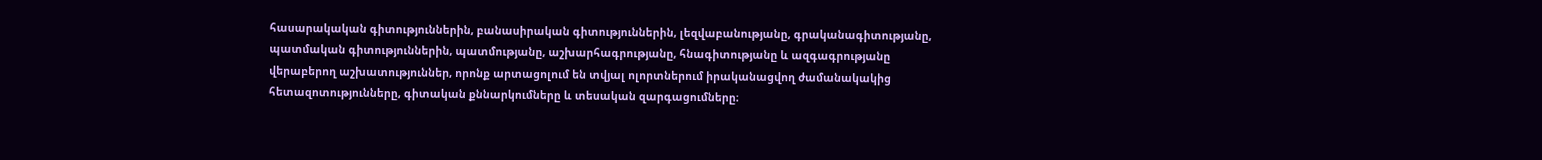հասարակական գիտություններին, բանասիրական գիտություններին, լեզվաբանությանը, գրականագիտությանը, պատմական գիտություններին, պատմությանը, աշխարհագրությանը, հնագիտությանը և ազգագրությանը վերաբերող աշխատություններ, որոնք արտացոլում են տվյալ ոլորտներում իրականացվող ժամանակակից հետազոտությունները, գիտական քննարկումները և տեսական զարգացումները։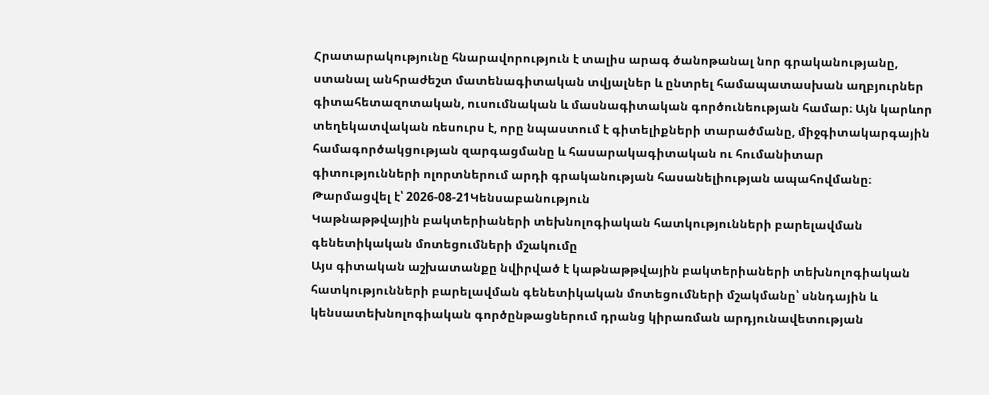Հրատարակությունը հնարավորություն է տալիս արագ ծանոթանալ նոր գրականությանը, ստանալ անհրաժեշտ մատենագիտական տվյալներ և ընտրել համապատասխան աղբյուրներ գիտահետազոտական, ուսումնական և մասնագիտական գործունեության համար։ Այն կարևոր տեղեկատվական ռեսուրս է, որը նպաստում է գիտելիքների տարածմանը, միջգիտակարգային համագործակցության զարգացմանը և հասարակագիտական ու հումանիտար գիտությունների ոլորտներում արդի գրականության հասանելիության ապահովմանը։
Թարմացվել է՝ 2026-08-21Կենսաբանություն
Կաթնաթթվային բակտերիաների տեխնոլոգիական հատկությունների բարելավման գենետիկական մոտեցումների մշակումը
Այս գիտական աշխատանքը նվիրված է կաթնաթթվային բակտերիաների տեխնոլոգիական հատկությունների բարելավման գենետիկական մոտեցումների մշակմանը՝ սննդային և կենսատեխնոլոգիական գործընթացներում դրանց կիրառման արդյունավետության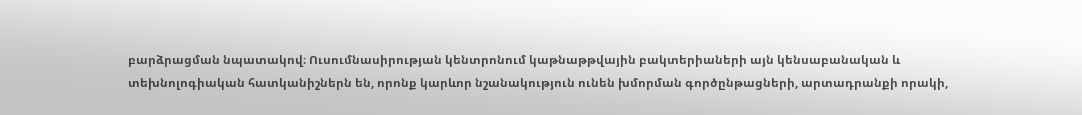բարձրացման նպատակով։ Ուսումնասիրության կենտրոնում կաթնաթթվային բակտերիաների այն կենսաբանական և տեխնոլոգիական հատկանիշներն են, որոնք կարևոր նշանակություն ունեն խմորման գործընթացների, արտադրանքի որակի,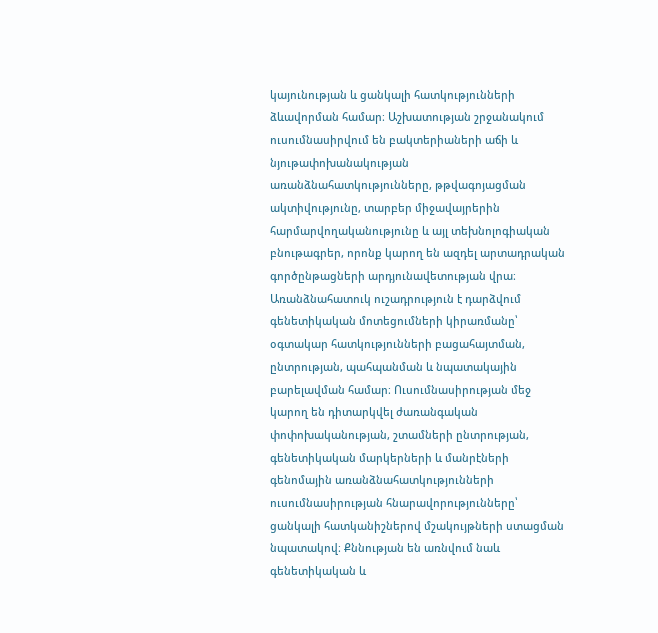կայունության և ցանկալի հատկությունների ձևավորման համար։ Աշխատության շրջանակում ուսումնասիրվում են բակտերիաների աճի և նյութափոխանակության առանձնահատկությունները, թթվագոյացման ակտիվությունը, տարբեր միջավայրերին հարմարվողականությունը և այլ տեխնոլոգիական բնութագրեր, որոնք կարող են ազդել արտադրական գործընթացների արդյունավետության վրա։ Առանձնահատուկ ուշադրություն է դարձվում գենետիկական մոտեցումների կիրառմանը՝ օգտակար հատկությունների բացահայտման, ընտրության, պահպանման և նպատակային բարելավման համար։ Ուսումնասիրության մեջ կարող են դիտարկվել ժառանգական փոփոխականության, շտամների ընտրության, գենետիկական մարկերների և մանրէների գենոմային առանձնահատկությունների ուսումնասիրության հնարավորությունները՝ ցանկալի հատկանիշներով մշակույթների ստացման նպատակով։ Քննության են առնվում նաև գենետիկական և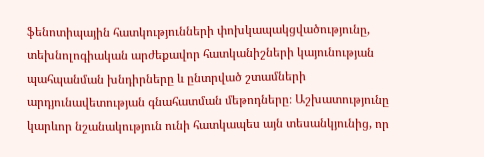ֆենոտիպային հատկությունների փոխկապակցվածությունը, տեխնոլոգիական արժեքավոր հատկանիշների կայունության պահպանման խնդիրները և ընտրված շտամների արդյունավետության գնահատման մեթոդները։ Աշխատությունը կարևոր նշանակություն ունի հատկապես այն տեսանկյունից, որ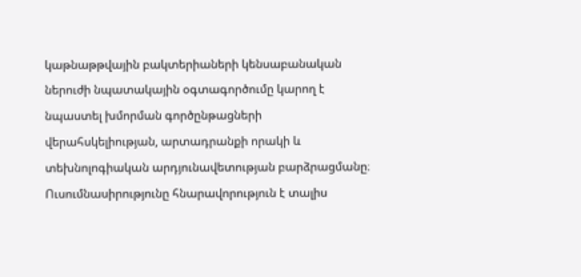կաթնաթթվային բակտերիաների կենսաբանական ներուժի նպատակային օգտագործումը կարող է նպաստել խմորման գործընթացների վերահսկելիության, արտադրանքի որակի և տեխնոլոգիական արդյունավետության բարձրացմանը։ Ուսումնասիրությունը հնարավորություն է տալիս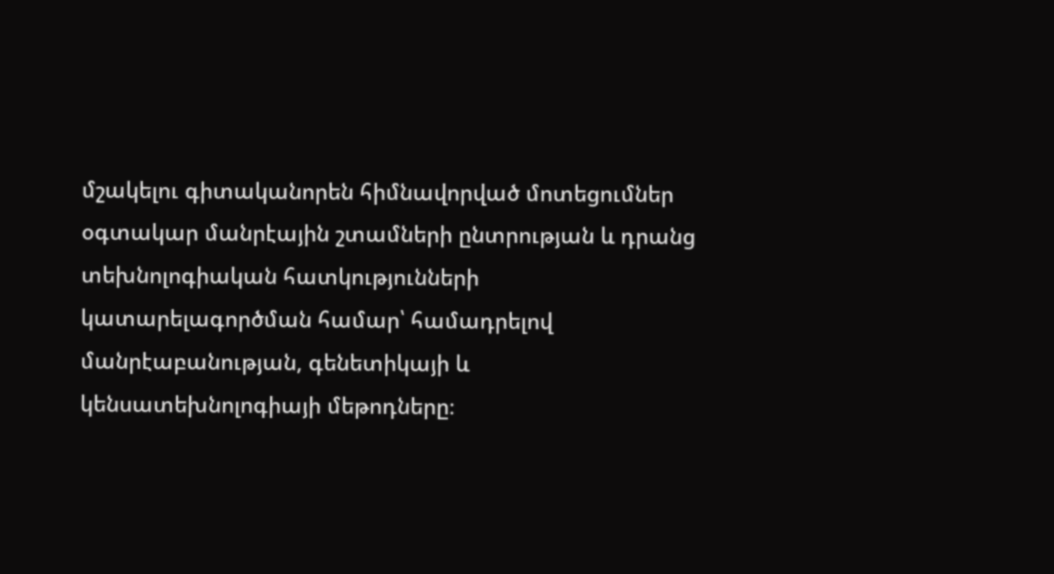մշակելու գիտականորեն հիմնավորված մոտեցումներ օգտակար մանրէային շտամների ընտրության և դրանց տեխնոլոգիական հատկությունների կատարելագործման համար՝ համադրելով մանրէաբանության, գենետիկայի և կենսատեխնոլոգիայի մեթոդները։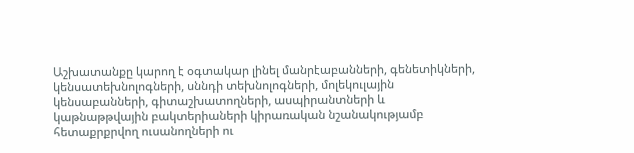Աշխատանքը կարող է օգտակար լինել մանրէաբանների, գենետիկների, կենսատեխնոլոգների, սննդի տեխնոլոգների, մոլեկուլային կենսաբանների, գիտաշխատողների, ասպիրանտների և կաթնաթթվային բակտերիաների կիրառական նշանակությամբ հետաքրքրվող ուսանողների ու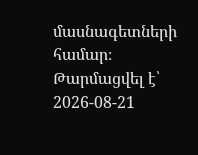մասնագետների համար։
Թարմացվել է՝ 2026-08-21